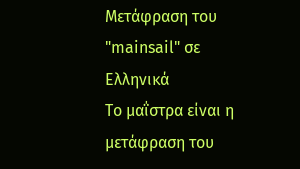Μετάφραση του "mainsail" σε Ελληνικά
Το μαΐστρα είναι η μετάφραση του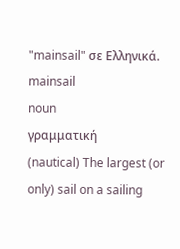"mainsail" σε Ελληνικά.
mainsail
noun
γραμματική
(nautical) The largest (or only) sail on a sailing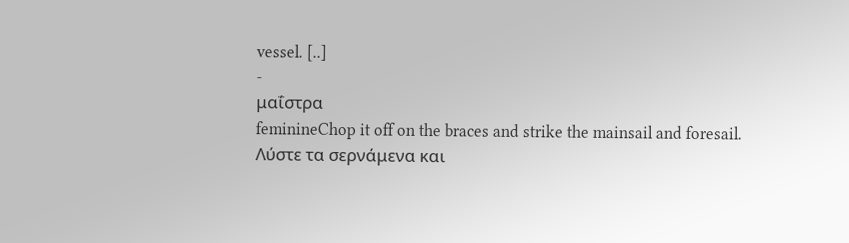vessel. [..]
-
μαΐστρα
feminineChop it off on the braces and strike the mainsail and foresail.
Λύστε τα σερνάμενα και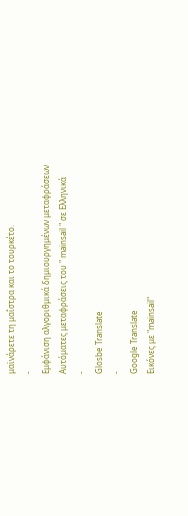μαϊνάρετε τη μαΐστρα και το τουρκέτο.
-
Εμφάνιση αλγοριθμικά δημιουργημένων μεταφράσεων
Αυτόματες μεταφράσεις του " mainsail " σε Ελληνικά
-
Glosbe Translate
-
Google Translate
Εικόνες με "mainsail"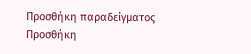Προσθήκη παραδείγματος
Προσθήκη